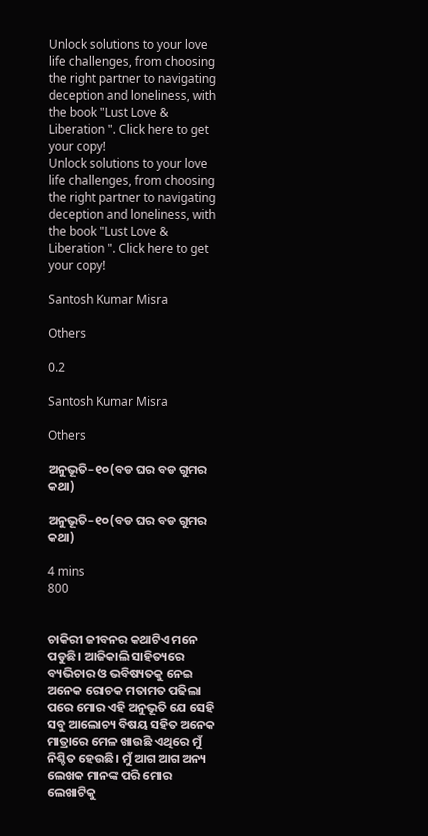Unlock solutions to your love life challenges, from choosing the right partner to navigating deception and loneliness, with the book "Lust Love & Liberation ". Click here to get your copy!
Unlock solutions to your love life challenges, from choosing the right partner to navigating deception and loneliness, with the book "Lust Love & Liberation ". Click here to get your copy!

Santosh Kumar Misra

Others

0.2

Santosh Kumar Misra

Others

ଅନୁଭୂତି–୧୦(ବଡ ଘର ବଡ ଗୁମର କଥା)

ଅନୁଭୂତି–୧୦(ବଡ ଘର ବଡ ଗୁମର କଥା)

4 mins
800


ଚାକିରୀ ଜୀବନର କଥାଟିଏ ମନେ ପଡୁଛି। ଆଜିକାଲି ସାହିତ୍ୟରେ ବ୍ୟଭିଚାର ଓ ଭବିଷ୍ୟତକୁ ନେଇ ଅନେକ ରୋଚକ ମତାମତ ପଢିଲା ପରେ ମୋର ଏହି ଅନୁଭୂତି ଯେ ସେହି ସବୁ ଆଲୋଚ୍ୟ ବିଷୟ ସହିତ ଅନେକ ମାତ୍ରାରେ ମେଳ ଖାଉଛି ଏଥିରେ ମୁଁ ନିଶ୍ଚିତ ହେଉଛି। ମୁଁ ଆଗ ଆଗ ଅନ୍ୟ ଲେଖକ ମାନଙ୍କ ପରି ମୋର ଲେଖାଟିକୁ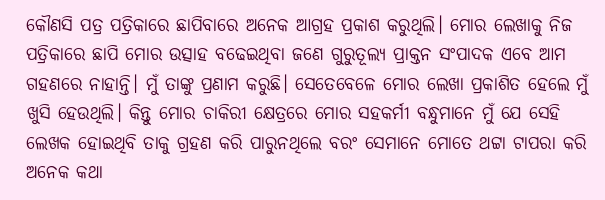କୌଣସି ପତ୍ର ପତ୍ରିକାରେ ଛାପିବାରେ ଅନେକ ଆଗ୍ରହ ପ୍ରକାଶ କରୁଥିଲି। ମୋର ଲେଖାକୁ ନିଜ ପତ୍ରିକାରେ ଛାପି ମୋର ଉତ୍ସାହ ବଢେଇଥିବା ଜଣେ ଗୁରୁତୂଲ୍ୟ ପ୍ରାକ୍ତନ ସଂପାଦକ ଏବେ ଆମ ଗହଣରେ ନାହାନ୍ତି। ମୁଁ ତାଙ୍କୁ ପ୍ରଣାମ କରୁଛି। ସେତେବେଳେ ମୋର ଲେଖା ପ୍ରକାଶିତ ହେଲେ ମୁଁ ଖୁସି ହେଉଥିଲି। କିନ୍ତୁ ମୋର ଚାକିରୀ କ୍ଷେତ୍ରରେ ମୋର ସହକର୍ମୀ ବନ୍ଧୁମାନେ ମୁଁ ଯେ ସେହି ଲେଖକ ହୋଇଥିବି ତାକୁ ଗ୍ରହଣ କରି ପାରୁନଥିଲେ ବରଂ ସେମାନେ ମୋତେ ଥଟ୍ଟା ଟାପରା କରି ଅନେକ କଥା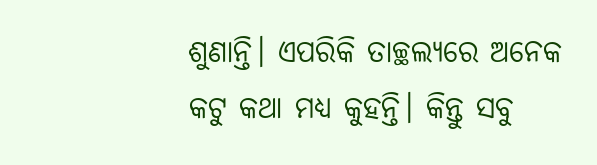ଶୁଣାନ୍ତି। ଏପରିକି ତାଚ୍ଛଲ୍ୟରେ ଅନେକ କଟୁ କଥା ମଧ୍ୟ କୁହନ୍ତି। କିନ୍ତୁ ସବୁ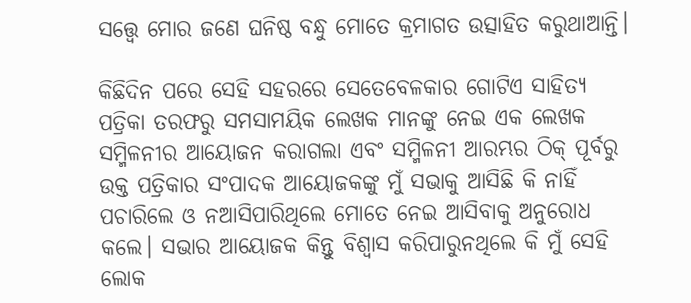ସତ୍ତ୍ବେ ମୋର ଜଣେ ଘନିଷ୍ଠ ବନ୍ଧୁ ମୋତେ କ୍ରମାଗତ ଉତ୍ସାହିତ କରୁଥାଆନ୍ତି।

କିଛିଦିନ ପରେ ସେହି ସହରରେ ସେତେବେଳକାର ଗୋଟିଏ ସାହିତ୍ୟ ପତ୍ରିକା ତରଫରୁ ସମସାମୟିକ ଲେଖକ ମାନଙ୍କୁ ନେଇ ଏକ ଲେଖକ ସମ୍ମିଳନୀର ଆୟୋଜନ କରାଗଲା ଏବଂ ସମ୍ମିଳନୀ ଆରମ୍ଭର ଠିକ୍‌ ପୂର୍ବରୁ ଉକ୍ତ ପତ୍ରିକାର ସଂପାଦକ ଆୟୋଜକଙ୍କୁ ମୁଁ ସଭାକୁ ଆସିଛି କି ନାହିଁ ପଚାରିଲେ ଓ ନଆସିପାରିଥିଲେ ମୋତେ ନେଇ ଆସିବାକୁ ଅନୁରୋଧ କଲେ। ସଭାର ଆୟୋଜକ କିନ୍ତୁ ବିଶ୍ବାସ କରିପାରୁନଥିଲେ କି ମୁଁ ସେହି ଲୋକ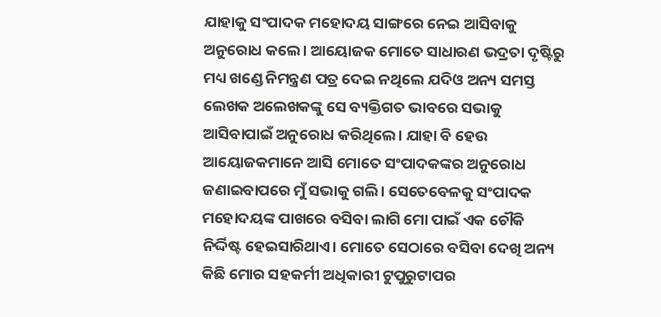ଯାହାକୁ ସଂପାଦକ ମହୋଦୟ ସାଙ୍ଗରେ ନେଇ ଆସିବାକୁ ଅନୁରୋଧ କଲେ। ଆୟୋଜକ ମୋତେ ସାଧାରଣ ଭଦ୍ରତା ଦୃଷ୍ଟିରୁ ମଧ୍ୟ ଖଣ୍ଡେ ନିମନ୍ତ୍ରଣ ପତ୍ର ଦେଇ ନଥିଲେ ଯଦିଓ ଅନ୍ୟ ସମସ୍ତ ଲେଖକ ଅଲେଖକଙ୍କୁ ସେ ବ୍ୟକ୍ତିଗତ ଭାବରେ ସଭାକୁ ଆସିବାପାଇଁ ଅନୁରୋଧ କରିଥିଲେ। ଯାହା ବି ହେଉ ଆୟୋଜକମାନେ ଆସି ମୋତେ ସଂପାଦକଙ୍କର ଅନୁରୋଧ ଜଣାଇବାପରେ ମୁଁ ସଭାକୁ ଗଲି। ସେତେବେଳକୁ ସଂପାଦକ ମହୋଦୟଙ୍କ ପାଖରେ ବସିବା ଲାଗି ମୋ ପାଇଁ ଏକ ଚୌକି ନିର୍ଦ୍ଦିଷ୍ଟ ହେଇସାରିଥାଏ। ମୋତେ ସେଠାରେ ବସିବା ଦେଖି ଅନ୍ୟ କିଛି ମୋର ସହକର୍ମୀ ଅଧିକାରୀ ଟୁପୁରୁଟାପର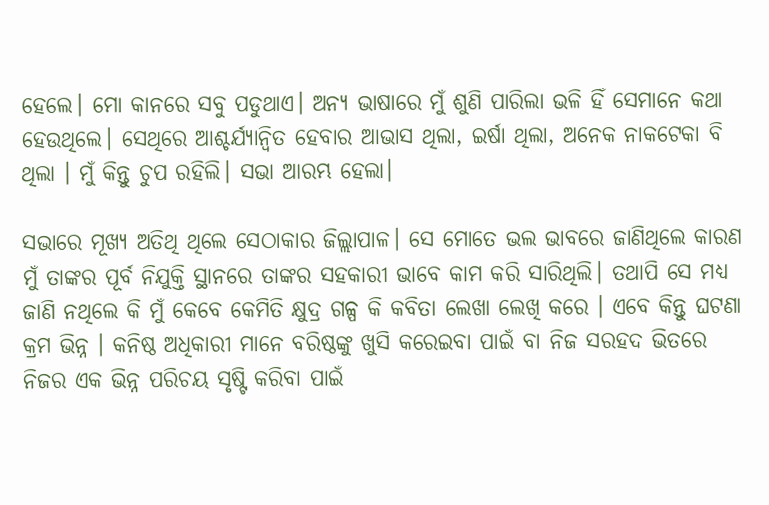ହେଲେ। ମୋ କାନରେ ସବୁ ପଡୁଥାଏ। ଅନ୍ୟ ଭାଷାରେ ମୁଁ ଶୁଣି ପାରିଲା ଭଳି ହିଁ ସେମାନେ କଥା ହେଉଥିଲେ। ସେଥିରେ ଆଶ୍ଚର୍ଯ୍ୟାନ୍ବିତ ହେବାର ଆଭାସ ଥିଲା, ଇର୍ଷା ଥିଲା, ଅନେକ ନାକଟେକା ବି ଥିଲା । ମୁଁ କିନ୍ତୁ ଚୁପ ରହିଲି। ସଭା ଆରମ୍ଭ ହେଲା।

ସଭାରେ ମୂଖ୍ୟ ଅତିଥି ଥିଲେ ସେଠାକାର ଜିଲ୍ଲାପାଳ। ସେ ମୋତେ ଭଲ ଭାବରେ ଜାଣିଥିଲେ କାରଣ ମୁଁ ତାଙ୍କର ପୂର୍ବ ନିଯୁକ୍ତି ସ୍ଥାନରେ ତାଙ୍କର ସହକାରୀ ଭାବେ କାମ କରି ସାରିଥିଲି। ତଥାପି ସେ ମଧ୍ୟ ଜାଣି ନଥିଲେ କି ମୁଁ କେବେ କେମିତି କ୍ଷୁଦ୍ର ଗଳ୍ପ କି କବିତା ଲେଖା ଲେଖି କରେ । ଏବେ କିନ୍ତୁ ଘଟଣା କ୍ରମ ଭିନ୍ନ । କନିଷ୍ଠ ଅଧିକାରୀ ମାନେ ବରିଷ୍ଠଙ୍କୁ ଖୁସି କରେଇବା ପାଇଁ ବା ନିଜ ସରହଦ ଭିତରେ ନିଜର ଏକ ଭିନ୍ନ ପରିଚୟ ସୃଷ୍ଟି କରିବା ପାଇଁ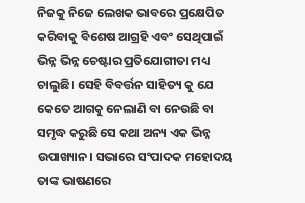ନିଜକୁ ନିଜେ ଲେଖକ ଭାବରେ ପ୍ରକ୍ଷେପିତ କରିବାକୁ ବିଶେଷ ଆଗ୍ରହି ଏବଂ ସେଥିପାଇଁ ଭିନ୍ନ ଭିନ୍ନ ଚେଷ୍ଟାର ପ୍ରତିଯୋଗୀତା ମଧ୍ୟ ଚାଲୁଛି। ସେହି ବିବର୍ତ୍ତନ ସାହିତ୍ୟ କୁ ଯେ କେତେ ଆଗକୁ ନେଲାଣି ବା ନେଉଛି ବା ସମୃଦ୍ଧ କରୁଛି ସେ କଥା ଅନ୍ୟ ଏକ ଭିନ୍ନ ଉପାଖ୍ୟାନ। ସଭାରେ ସଂପାଦକ ମହୋଦୟ ତାଙ୍କ ଭାଷଣରେ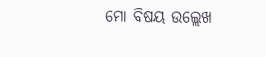ମୋ ବିଷୟ ଉଲ୍ଲେଖ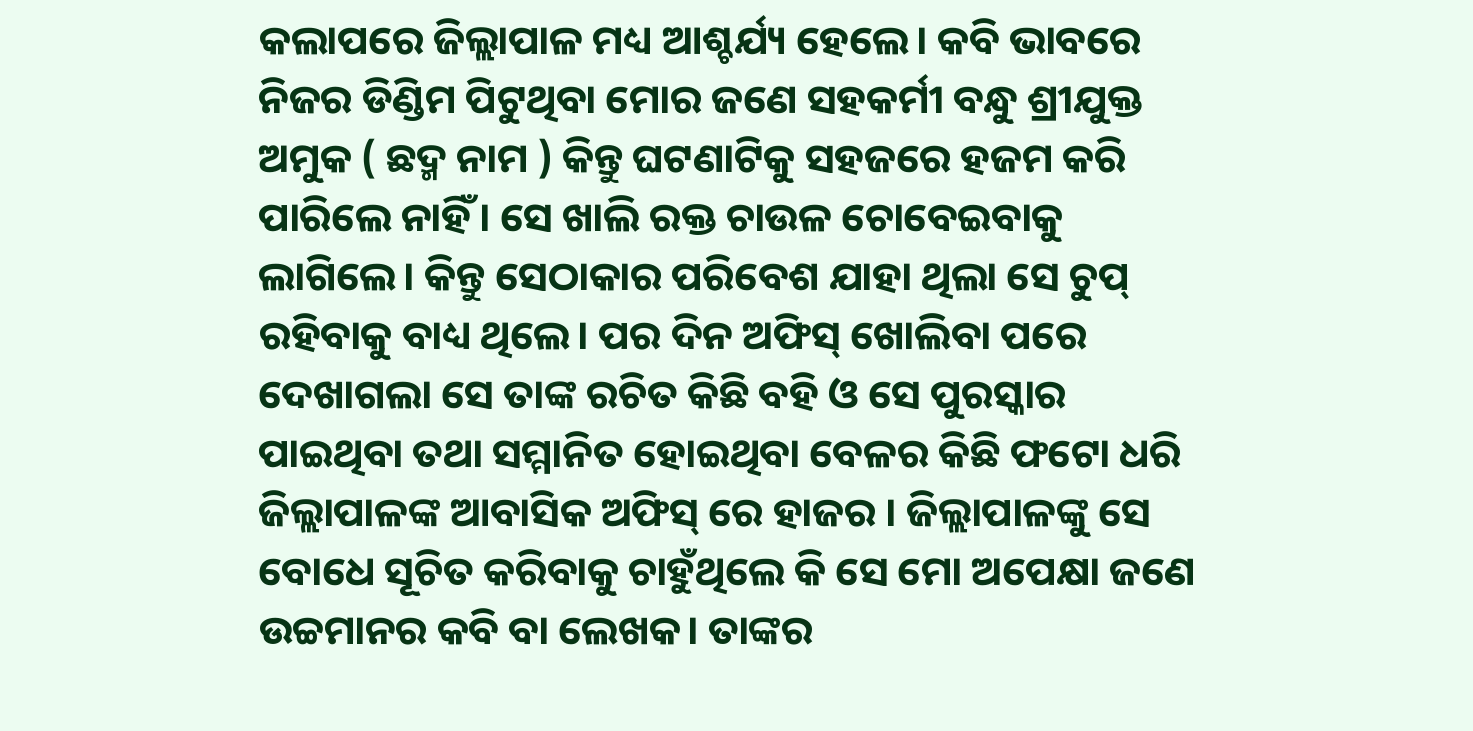କଲାପରେ ଜିଲ୍ଲାପାଳ ମଧ୍ୟ ଆଶ୍ଚର୍ଯ୍ୟ ହେଲେ। କବି ଭାବରେ ନିଜର ଡିଣ୍ଡିମ ପିଟୁଥିବା ମୋର ଜଣେ ସହକର୍ମୀ ବନ୍ଧୁ ଶ୍ରୀଯୁକ୍ତ ଅମୁକ ( ଛଦ୍ମ ନାମ ) କିନ୍ତୁ ଘଟଣାଟିକୁ ସହଜରେ ହଜମ କରି ପାରିଲେ ନାହିଁ। ସେ ଖାଲି ରକ୍ତ ଚାଉଳ ଚୋବେଇବାକୁ ଲାଗିଲେ। କିନ୍ତୁ ସେଠାକାର ପରିବେଶ ଯାହା ଥିଲା ସେ ଚୁପ୍‌ ରହିବାକୁ ବାଧ୍ୟ ଥିଲେ। ପର ଦିନ ଅଫିସ୍‌ ଖୋଲିବା ପରେ ଦେଖାଗଲା ସେ ତାଙ୍କ ରଚିତ କିଛି ବହି ଓ ସେ ପୁରସ୍କାର ପାଇଥିବା ତଥା ସମ୍ମାନିତ ହୋଇଥିବା ବେଳର କିଛି ଫଟୋ ଧରି ଜିଲ୍ଲାପାଳଙ୍କ ଆବାସିକ ଅଫିସ୍‌ ରେ ହାଜର । ଜିଲ୍ଲାପାଳଙ୍କୁ ସେ ବୋଧେ ସୂଚିତ କରିବାକୁ ଚାହୁଁଥିଲେ କି ସେ ମୋ ଅପେକ୍ଷା ଜଣେ ଉଚ୍ଚମାନର କବି ବା ଲେଖକ। ତାଙ୍କର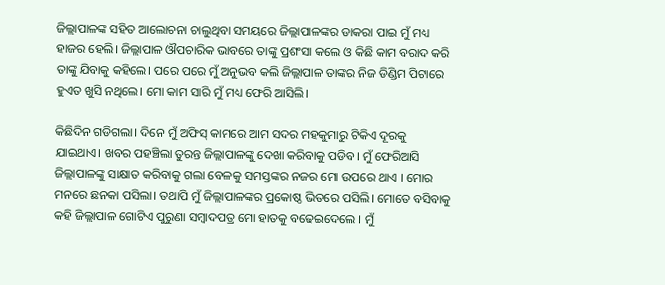ଜିଲ୍ଲାପାଳଙ୍କ ସହିତ ଆଲୋଚନା ଚାଲୁଥିବା ସମୟରେ ଜିଲ୍ଲାପାଳଙ୍କର ଡାକରା ପାଇ ମୁଁ ମଧ୍ୟ ହାଜର ହେଲି। ଜିଲ୍ଲାପାଳ ଔପଚାରିକ ଭାବରେ ତାଙ୍କୁ ପ୍ରଶଂସା କଲେ ଓ କିଛି କାମ ବରାଦ କରି ତାଙ୍କୁ ଯିବାକୁ କହିଲେ। ପରେ ପରେ ମୁଁ ଅନୁଭବ କଲି ଜିଲ୍ଲାପାଳ ତାଙ୍କର ନିଜ ଡିଣ୍ଡିମ ପିଟାରେ ହୁଏତ ଖୁସି ନଥିଲେ। ମୋ କାମ ସାରି ମୁଁ ମଧ୍ୟ ଫେରି ଆସିଲି।

କିଛିଦିନ ଗଡିଗଲା। ଦିନେ ମୁଁ ଅଫିସ୍‌ କାମରେ ଆମ ସଦର ମହକୁମାରୁ ଟିକିଏ ଦୂରକୁ ଯାଇଥାଏ। ଖବର ପହଞ୍ଚିଲା ତୁରନ୍ତ ଜିଲ୍ଲାପାଳଙ୍କୁ ଦେଖା କରିବାକୁ ପଡିବ। ମୁଁ ଫେରିଆସି ଜିଲ୍ଲାପାଳଙ୍କୁ ସାକ୍ଷାତ କରିବାକୁ ଗଲା ବେଳକୁ ସମସ୍ତଙ୍କର ନଜର ମୋ ଉପରେ ଥାଏ । ମୋର ମନରେ ଛନକା ପସିଲା। ତଥାପି ମୁଁ ଜିଲ୍ଲାପାଳଙ୍କର ପ୍ରକୋଷ୍ଠ ଭିତରେ ପସିଲି। ମୋତେ ବସିବାକୁ କହି ଜିଲ୍ଲାପାଳ ଗୋଟିଏ ପୁରୁଣା ସମ୍ବାଦପତ୍ର ମୋ ହାତକୁ ବଢେଇଦେଲେ । ମୁଁ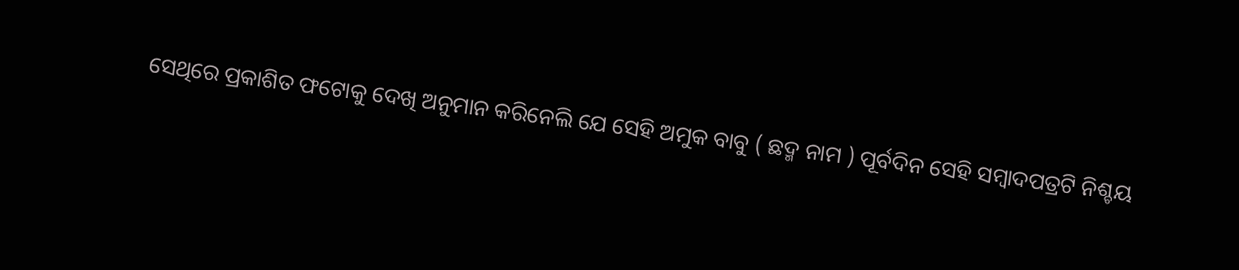ସେଥିରେ ପ୍ରକାଶିତ ଫଟୋକୁ ଦେଖି ଅନୁମାନ କରିନେଲି ଯେ ସେହି ଅମୁକ ବାବୁ ( ଛଦ୍ମ ନାମ ) ପୂର୍ବଦିନ ସେହି ସମ୍ବାଦପତ୍ରଟି ନିଶ୍ଚୟ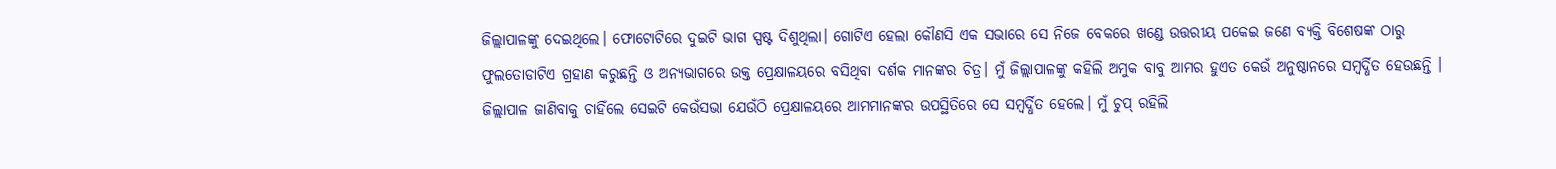ଜିଲ୍ଲାପାଳଙ୍କୁ ଦେଇଥିଲେ। ଫୋଟୋଟିରେ ଦୁଇଟି ଭାଗ ସ୍ପଷ୍ଟ ଦିଶୁଥିଲା। ଗୋଟିଏ ହେଲା କୌଣସି ଏକ ସଭାରେ ସେ ନିଜେ ବେକରେ ଖଣ୍ଡେ ଉତ୍ତରୀୟ ପକେଇ ଜଣେ ବ୍ୟକ୍ତି ବିଶେଷଙ୍କ ଠାରୁ ଫୁଲତୋଡାଟିଏ ଗ୍ରହାଣ କରୁଛନ୍ତି ଓ ଅନ୍ୟଭାଗରେ ଉକ୍ତ ପ୍ରେକ୍ଷାଳୟରେ ବସିଥିବା ଦର୍ଶକ ମାନଙ୍କର ଚିତ୍ର। ମୁଁ ଜିଲ୍ଲାପାଳଙ୍କୁ କହିଲି ଅମୁକ ବାବୁ ଆମର ହୁଏତ କେଉଁ ଅନୁଷ୍ଠାନରେ ସମ୍ବର୍ଦ୍ଧିତ ହେଉଛନ୍ତି । ଜିଲ୍ଲାପାଳ ଜାଣିବାକୁ ଚାହିଁଲେ ସେଇଟି କେଉଁସଭା ଯେଉଁଠି ପ୍ରେକ୍ଷାଳୟରେ ଆମମାନଙ୍କର ଉପସ୍ଥିତିରେ ସେ ସମ୍ବର୍ଦ୍ଧିତ ହେଲେ। ମୁଁ ଚୁପ୍‌ ରହିଲି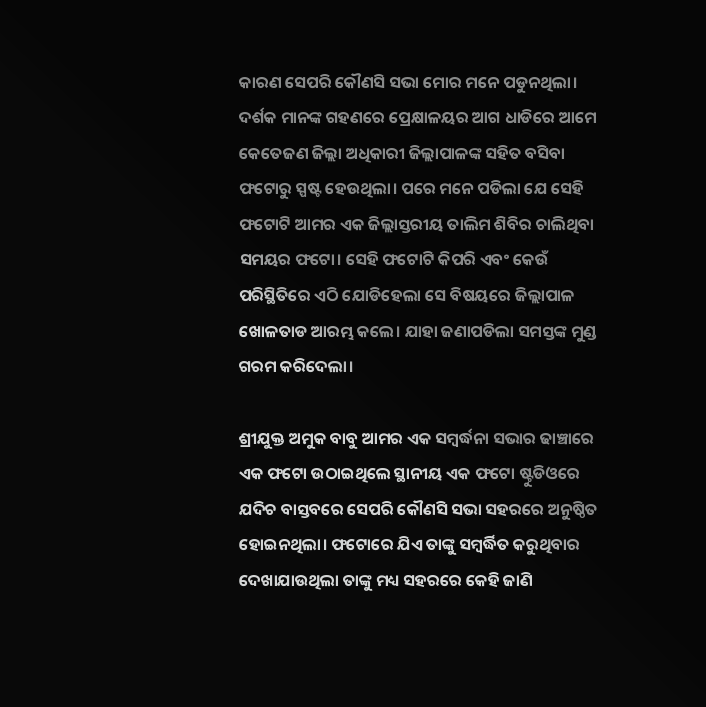କାରଣ ସେପରି କୌଣସି ସଭା ମୋର ମନେ ପଡୁନଥିଲା। ଦର୍ଶକ ମାନଙ୍କ ଗହଣରେ ପ୍ରେକ୍ଷାଳୟର ଆଗ ଧାଡିରେ ଆମେ କେତେଜଣ ଜିଲ୍ଲା ଅଧିକାରୀ ଜିଲ୍ଲାପାଳଙ୍କ ସହିତ ବସିବା ଫଟୋରୁ ସ୍ପଷ୍ଟ ହେଉଥିଲା। ପରେ ମନେ ପଡିଲା ଯେ ସେହି ଫଟୋଟି ଆମର ଏକ ଜିଲ୍ଲାସ୍ତରୀୟ ତାଲିମ ଶିବିର ଚାଲିଥିବା ସମୟର ଫଟୋ। ସେହି ଫଟୋଟି କିପରି ଏବଂ କେଉଁ ପରିସ୍ଥିତିରେ ଏଠି ଯୋଡିହେଲା ସେ ବିଷୟରେ ଜିଲ୍ଲାପାଳ ଖୋଳତାଡ ଆରମ୍ଭ କଲେ। ଯାହା ଜଣାପଡିଲା ସମସ୍ତଙ୍କ ମୁଣ୍ଡ ଗରମ କରିଦେଲା।

ଶ୍ରୀଯୁକ୍ତ ଅମୁକ ବାବୁ ଆମର ଏକ ସମ୍ବର୍ଦ୍ଧନା ସଭାର ଢାଞ୍ଚାରେ ଏକ ଫଟୋ ଉଠାଇଥିଲେ ସ୍ଥାନୀୟ ଏକ ଫଟୋ ଷ୍ଟୁଡିଓରେ ଯଦିଚ ବାସ୍ତବରେ ସେପରି କୌଣସି ସଭା ସହରରେ ଅନୁଷ୍ଠିତ ହୋଇନଥିଲା। ଫଟୋରେ ଯିଏ ତାଙ୍କୁ ସମ୍ବର୍ଦ୍ଧିତ କରୁଥିବାର ଦେଖାଯାଉଥିଲା ତାଙ୍କୁ ମଧ୍ୟ ସହରରେ କେହି ଜାଣି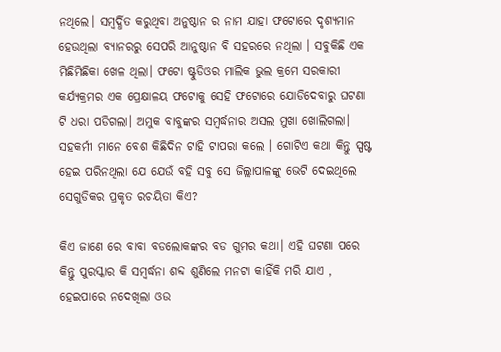ନଥିଲେ। ସମ୍ବର୍ଦ୍ଧିତ କରୁଥିବା ଅନୁଷ୍ଠାନ ର ନାମ ଯାହା ଫଟୋରେ ଦୃଶ୍ୟମାନ ହେଉଥିଲା ବ୍ୟାନରରୁ ସେପରି ଆନୁଷ୍ଠାନ ବି ସହରରେ ନଥିଲା । ସବୁକିଛି ଏକ ମିଛିମିଛିକା ଖେଳ ଥିଲା। ଫଟୋ ଷ୍ଟୁଡିଓର ମାଲିକ ଭୁଲ କ୍ରମେ ସରକାରୀ କର୍ଯ୍ୟକ୍ରମର ଏକ ପ୍ରେକ୍ଷାଳୟ ଫଟୋକୁ ସେହି ଫଟୋରେ ଯୋଡିଦେବାରୁ ଘଟଣା ଟି ଧରା ପଡିଗଲା। ଅମୁକ ବାବୁଙ୍କର ସମ୍ବର୍ଦ୍ଧନାର ଅସଲ ମୁଖା ଖୋଲିଗଲା। ସହକର୍ମୀ ମାନେ ବେଶ କିଛିଦିନ ଟାହି ଟାପରା କଲେ । ଗୋଟିଏ କଥା କିନ୍ତୁ ସ୍ପଷ୍ଟ ହେଇ ପରିନଥିଲା ଯେ ଯେଉଁ ବହି ସବୁ ସେ ଜିଲ୍ଲାପାଳଙ୍କୁ ଭେଟି ଦେଇଥିଲେ ସେଗୁଡିକର ପ୍ରକୃତ ରଚୟିତା କିଏ?

କିଏ ଜାଣେ ରେ ବାବା ବଡଲୋକଙ୍କର ବଡ ଗୁମର କଥା। ଏହି ଘଟଣା ପରେ କିନ୍ତୁ ପୁରସ୍କାର କି ସମ୍ବର୍ଦ୍ଧନା ଶବ୍ଦ ଶୁଣିଲେ ମନଟା କାହିଁକି ମରି ଯାଏ , ହେଇପାରେ ନଦେଖିଲା ଓଉ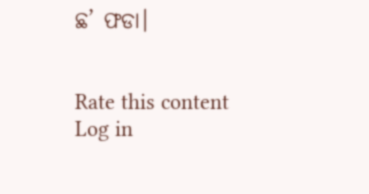ଛ’ ଫଡା।


Rate this content
Log in